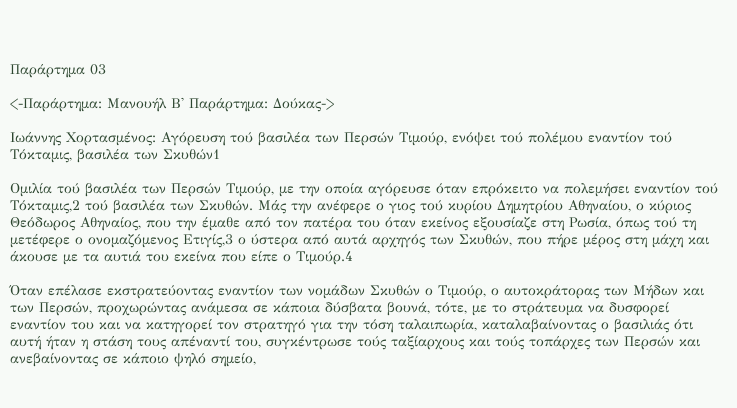Παράρτημα 03

<-Παράρτημα: Μανουήλ Β' Παράρτημα: Δούκας->

Ιωάννης Χορτασμένος: Αγόρευση τού βασιλέα των Περσών Τιμούρ, ενόψει τού πολέμου εναντίον τού Τόκταμις, βασιλέα των Σκυθών1

Ομιλία τού βασιλέα των Περσών Τιμούρ, με την οποία αγόρευσε όταν επρόκειτο να πολεμήσει εναντίον τού Τόκταμις,2 τού βασιλέα των Σκυθών. Μάς την ανέφερε ο γιος τού κυρίου Δημητρίου Αθηναίου, ο κύριος Θεόδωρος Αθηναίος, που την έμαθε από τον πατέρα του όταν εκείνος εξουσίαζε στη Ρωσία, όπως τού τη μετέφερε ο ονομαζόμενος Ετιγίς,3 ο ύστερα από αυτά αρχηγός των Σκυθών, που πήρε μέρος στη μάχη και άκουσε με τα αυτιά του εκείνα που είπε ο Τιμούρ.4

Όταν επέλασε εκστρατεύοντας εναντίον των νομάδων Σκυθών ο Τιμούρ, ο αυτοκράτορας των Μήδων και των Περσών, προχωρώντας ανάμεσα σε κάποια δύσβατα βουνά, τότε, με το στράτευμα να δυσφορεί εναντίον του και να κατηγορεί τον στρατηγό για την τόση ταλαιπωρία, καταλαβαίνοντας ο βασιλιάς ότι αυτή ήταν η στάση τους απέναντί του, συγκέντρωσε τούς ταξίαρχους και τούς τοπάρχες των Περσών και ανεβαίνοντας σε κάποιο ψηλό σημείο,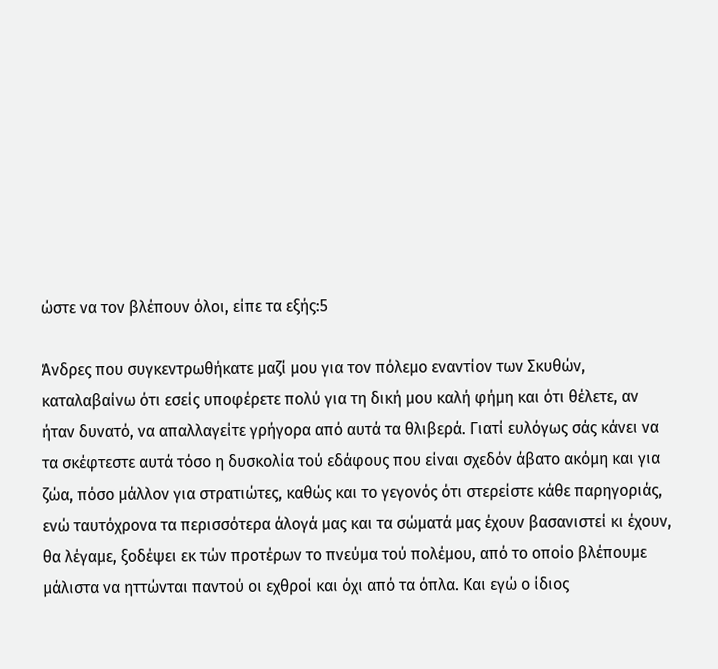ώστε να τον βλέπουν όλοι, είπε τα εξής:5

Άνδρες που συγκεντρωθήκατε μαζί μου για τον πόλεμο εναντίον των Σκυθών, καταλαβαίνω ότι εσείς υποφέρετε πολύ για τη δική μου καλή φήμη και ότι θέλετε, αν ήταν δυνατό, να απαλλαγείτε γρήγορα από αυτά τα θλιβερά. Γιατί ευλόγως σάς κάνει να τα σκέφτεστε αυτά τόσο η δυσκολία τού εδάφους που είναι σχεδόν άβατο ακόμη και για ζώα, πόσο μάλλον για στρατιώτες, καθώς και το γεγονός ότι στερείστε κάθε παρηγοριάς, ενώ ταυτόχρονα τα περισσότερα άλογά μας και τα σώματά μας έχουν βασανιστεί κι έχουν, θα λέγαμε, ξοδέψει εκ τών προτέρων το πνεύμα τού πολέμου, από το οποίο βλέπουμε μάλιστα να ηττώνται παντού οι εχθροί και όχι από τα όπλα. Και εγώ ο ίδιος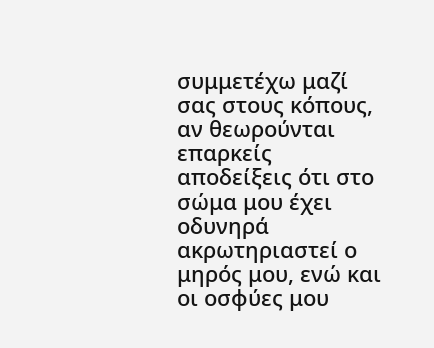συμμετέχω μαζί σας στους κόπους, αν θεωρούνται επαρκείς αποδείξεις ότι στο σώμα μου έχει οδυνηρά ακρωτηριαστεί ο μηρός μου, ενώ και οι οσφύες μου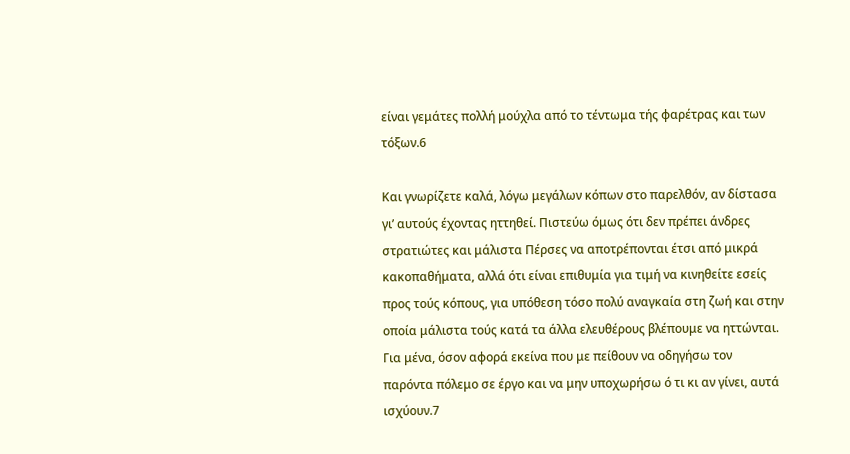είναι γεμάτες πολλή μούχλα από το τέντωμα τής φαρέτρας και των τόξων.6

Και γνωρίζετε καλά, λόγω μεγάλων κόπων στο παρελθόν, αν δίστασα γι’ αυτούς έχοντας ηττηθεί. Πιστεύω όμως ότι δεν πρέπει άνδρες στρατιώτες και μάλιστα Πέρσες να αποτρέπονται έτσι από μικρά κακοπαθήματα, αλλά ότι είναι επιθυμία για τιμή να κινηθείτε εσείς προς τούς κόπους, για υπόθεση τόσο πολύ αναγκαία στη ζωή και στην οποία μάλιστα τούς κατά τα άλλα ελευθέρους βλέπουμε να ηττώνται. Για μένα, όσον αφορά εκείνα που με πείθουν να οδηγήσω τον παρόντα πόλεμο σε έργο και να μην υποχωρήσω ό τι κι αν γίνει, αυτά ισχύουν.7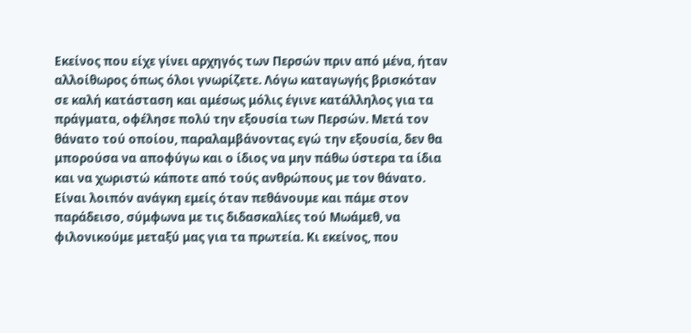Εκείνος που είχε γίνει αρχηγός των Περσών πριν από μένα, ήταν αλλοίθωρος όπως όλοι γνωρίζετε. Λόγω καταγωγής βρισκόταν σε καλή κατάσταση και αμέσως μόλις έγινε κατάλληλος για τα πράγματα, οφέλησε πολύ την εξουσία των Περσών. Μετά τον θάνατο τού οποίου, παραλαμβάνοντας εγώ την εξουσία, δεν θα μπορούσα να αποφύγω και ο ίδιος να μην πάθω ύστερα τα ίδια και να χωριστώ κάποτε από τούς ανθρώπους με τον θάνατο. Είναι λοιπόν ανάγκη εμείς όταν πεθάνουμε και πάμε στον παράδεισο, σύμφωνα με τις διδασκαλίες τού Μωάμεθ, να φιλονικούμε μεταξύ μας για τα πρωτεία. Κι εκείνος, που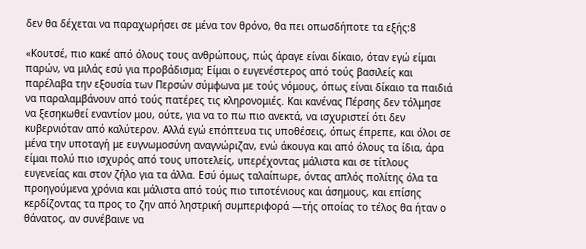δεν θα δέχεται να παραχωρήσει σε μένα τον θρόνο, θα πει οπωσδήποτε τα εξής:8

«Κουτσέ, πιο κακέ από όλους τους ανθρώπους, πώς άραγε είναι δίκαιο, όταν εγώ είμαι παρών, να μιλάς εσύ για προβάδισμα; Είμαι ο ευγενέστερος από τούς βασιλείς και παρέλαβα την εξουσία των Περσών σύμφωνα με τούς νόμους, όπως είναι δίκαιο τα παιδιά να παραλαμβάνουν από τούς πατέρες τις κληρονομιές. Και κανένας Πέρσης δεν τόλμησε να ξεσηκωθεί εναντίον μου, ούτε, για να το πω πιο ανεκτά, να ισχυριστεί ότι δεν κυβερνιόταν από καλύτερον. Αλλά εγώ επόπτευα τις υποθέσεις, όπως έπρεπε, και όλοι σε μένα την υποταγή με ευγνωμοσύνη αναγνώριζαν, ενώ άκουγα και από όλους τα ίδια, άρα είμαι πολύ πιο ισχυρός από τους υποτελείς, υπερέχοντας μάλιστα και σε τίτλους ευγενείας και στον ζήλο για τα άλλα. Εσύ όμως ταλαίπωρε, όντας απλός πολίτης όλα τα προηγούμενα χρόνια και μάλιστα από τούς πιο τιποτένιους και άσημους, και επίσης κερδίζοντας τα προς το ζην από ληστρική συμπεριφορά —τής οποίας το τέλος θα ήταν ο θάνατος, αν συνέβαινε να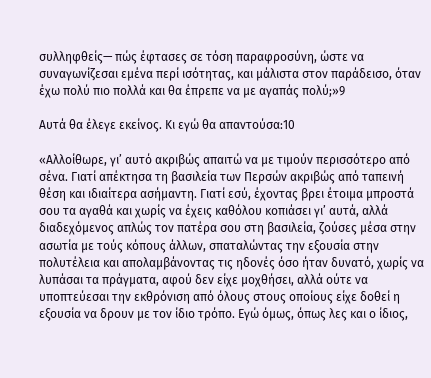συλληφθείς— πώς έφτασες σε τόση παραφροσύνη, ώστε να συναγωνίζεσαι εμένα περί ισότητας, και μάλιστα στον παράδεισο, όταν έχω πολύ πιο πολλά και θα έπρεπε να με αγαπάς πολύ;»9

Αυτά θα έλεγε εκείνος. Κι εγώ θα απαντούσα:10

«Αλλοίθωρε, γι’ αυτό ακριβώς απαιτώ να με τιμούν περισσότερο από σένα. Γιατί απέκτησα τη βασιλεία των Περσών ακριβώς από ταπεινή θέση και ιδιαίτερα ασήμαντη. Γιατί εσύ, έχοντας βρει έτοιμα μπροστά σου τα αγαθά και χωρίς να έχεις καθόλου κοπιάσει γι’ αυτά, αλλά διαδεχόμενος απλώς τον πατέρα σου στη βασιλεία, ζούσες μέσα στην ασωτία με τούς κόπους άλλων, σπαταλώντας την εξουσία στην πολυτέλεια και απολαμβάνοντας τις ηδονές όσο ήταν δυνατό, χωρίς να λυπάσαι τα πράγματα, αφού δεν είχε μοχθήσει, αλλά ούτε να υποπτεύεσαι την εκθρόνιση από όλους στους οποίους είχε δοθεί η εξουσία να δρουν με τον ίδιο τρόπο. Εγώ όμως, όπως λες και ο ίδιος,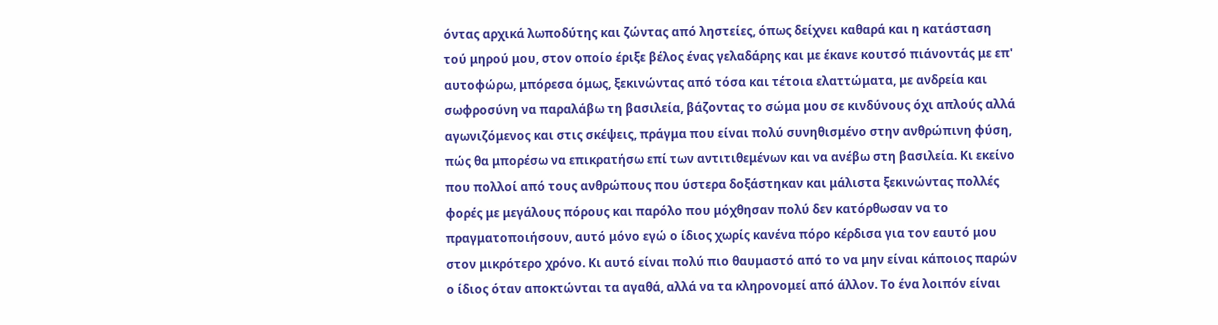όντας αρχικά λωποδύτης και ζώντας από ληστείες, όπως δείχνει καθαρά και η κατάσταση τού μηρού μου, στον οποίο έριξε βέλος ένας γελαδάρης και με έκανε κουτσό πιάνοντάς με επ' αυτοφώρω, μπόρεσα όμως, ξεκινώντας από τόσα και τέτοια ελαττώματα, με ανδρεία και σωφροσύνη να παραλάβω τη βασιλεία, βάζοντας το σώμα μου σε κινδύνους όχι απλούς αλλά αγωνιζόμενος και στις σκέψεις, πράγμα που είναι πολύ συνηθισμένο στην ανθρώπινη φύση, πώς θα μπορέσω να επικρατήσω επί των αντιτιθεμένων και να ανέβω στη βασιλεία. Κι εκείνο που πολλοί από τους ανθρώπους που ύστερα δοξάστηκαν και μάλιστα ξεκινώντας πολλές φορές με μεγάλους πόρους και παρόλο που μόχθησαν πολύ δεν κατόρθωσαν να το πραγματοποιήσουν, αυτό μόνο εγώ ο ίδιος χωρίς κανένα πόρο κέρδισα για τον εαυτό μου στον μικρότερο χρόνο. Κι αυτό είναι πολύ πιο θαυμαστό από το να μην είναι κάποιος παρών ο ίδιος όταν αποκτώνται τα αγαθά, αλλά να τα κληρονομεί από άλλον. Το ένα λοιπόν είναι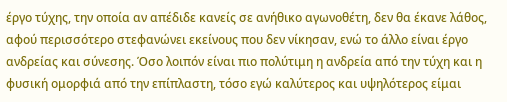έργο τύχης, την οποία αν απέδιδε κανείς σε ανήθικο αγωνοθέτη, δεν θα έκανε λάθος, αφού περισσότερο στεφανώνει εκείνους που δεν νίκησαν, ενώ το άλλο είναι έργο ανδρείας και σύνεσης. Όσο λοιπόν είναι πιο πολύτιμη η ανδρεία από την τύχη και η φυσική ομορφιά από την επίπλαστη, τόσο εγώ καλύτερος και υψηλότερος είμαι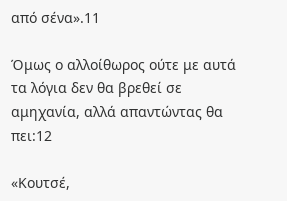από σένα».11

Όμως ο αλλοίθωρος ούτε με αυτά τα λόγια δεν θα βρεθεί σε αμηχανία, αλλά απαντώντας θα πει:12

«Κουτσέ,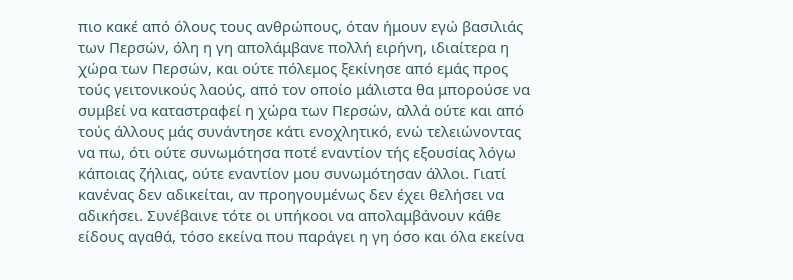πιο κακέ από όλους τους ανθρώπους, όταν ήμουν εγώ βασιλιάς των Περσών, όλη η γη απολάμβανε πολλή ειρήνη, ιδιαίτερα η χώρα των Περσών, και ούτε πόλεμος ξεκίνησε από εμάς προς τούς γειτονικούς λαούς, από τον οποίο μάλιστα θα μπορούσε να συμβεί να καταστραφεί η χώρα των Περσών, αλλά ούτε και από τούς άλλους μάς συνάντησε κάτι ενοχλητικό, ενώ τελειώνοντας να πω, ότι ούτε συνωμότησα ποτέ εναντίον τής εξουσίας λόγω κάποιας ζήλιας, ούτε εναντίον μου συνωμότησαν άλλοι. Γιατί κανένας δεν αδικείται, αν προηγουμένως δεν έχει θελήσει να αδικήσει. Συνέβαινε τότε οι υπήκοοι να απολαμβάνουν κάθε είδους αγαθά, τόσο εκείνα που παράγει η γη όσο και όλα εκείνα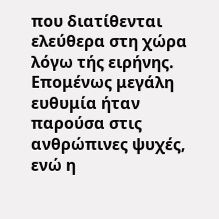που διατίθενται ελεύθερα στη χώρα λόγω τής ειρήνης. Επομένως μεγάλη ευθυμία ήταν παρούσα στις ανθρώπινες ψυχές, ενώ η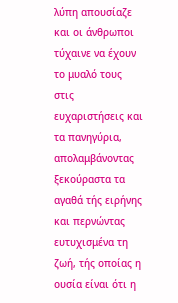λύπη απουσίαζε και οι άνθρωποι τύχαινε να έχουν το μυαλό τους στις ευχαριστήσεις και τα πανηγύρια, απολαμβάνοντας ξεκούραστα τα αγαθά τής ειρήνης και περνώντας ευτυχισμένα τη ζωή, τής οποίας η ουσία είναι ότι η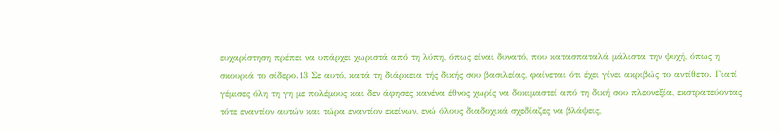ευχαρίστηση πρέπει να υπάρχει χωριστά από τη λύπη, όπως είναι δυνατό, που κατασπαταλά μάλιστα την ψυχή, όπως η σκουριά το σίδερο.13 Σε αυτό, κατά τη διάρκεια τής δικής σου βασιλείας, φαίνεται ότι έχει γίνει ακριβώς το αντίθετο. Γιατί γέμισες όλη τη γη με πολέμους και δεν άφησες κανένα έθνος χωρίς να δοκιμαστεί από τη δική σου πλεονεξία, εκστρατεύοντας τότε εναντίον αυτών και τώρα εναντίον εκείνων, ενώ όλους διαδοχικά σχεδίαζες να βλάψεις,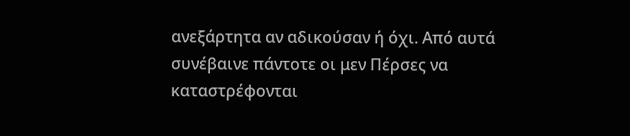ανεξάρτητα αν αδικούσαν ή όχι. Από αυτά συνέβαινε πάντοτε οι μεν Πέρσες να καταστρέφονται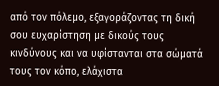από τον πόλεμο, εξαγοράζοντας τη δική σου ευχαρίστηση με δικούς τους κινδύνους και να υφίστανται στα σώματά τους τον κόπο, ελάχιστα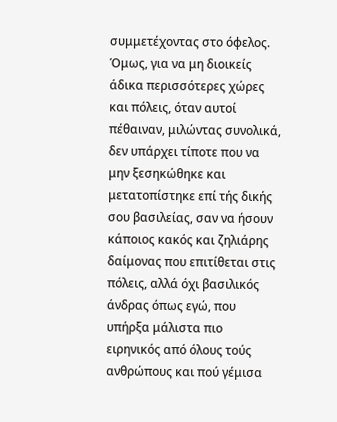συμμετέχοντας στο όφελος. Όμως, για να μη διοικείς άδικα περισσότερες χώρες και πόλεις, όταν αυτοί πέθαιναν, μιλώντας συνολικά, δεν υπάρχει τίποτε που να μην ξεσηκώθηκε και μετατοπίστηκε επί τής δικής σου βασιλείας, σαν να ήσουν κάποιος κακός και ζηλιάρης δαίμονας που επιτίθεται στις πόλεις, αλλά όχι βασιλικός άνδρας όπως εγώ, που υπήρξα μάλιστα πιο ειρηνικός από όλους τούς ανθρώπους και πού γέμισα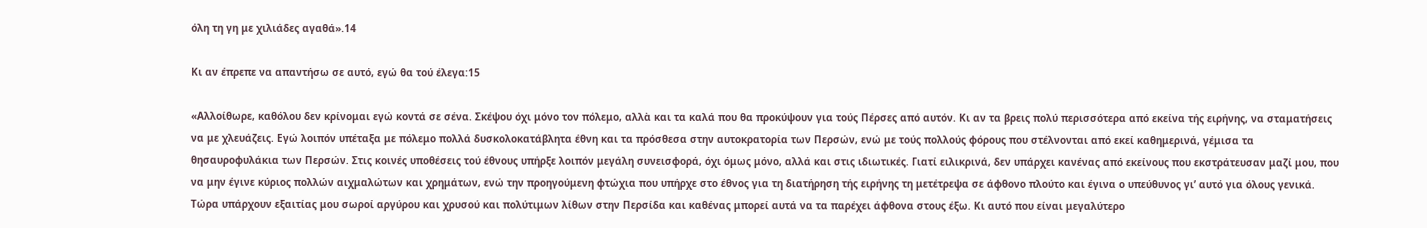όλη τη γη με χιλιάδες αγαθά».14

Κι αν έπρεπε να απαντήσω σε αυτό, εγώ θα τού έλεγα:15

«Αλλοίθωρε, καθόλου δεν κρίνομαι εγώ κοντά σε σένα. Σκέψου όχι μόνο τον πόλεμο, αλλὰ και τα καλά που θα προκύψουν για τούς Πέρσες από αυτόν. Κι αν τα βρεις πολύ περισσότερα από εκείνα τής ειρήνης, να σταματήσεις να με χλευάζεις. Εγώ λοιπόν υπέταξα με πόλεμο πολλά δυσκολοκατάβλητα έθνη και τα πρόσθεσα στην αυτοκρατορία των Περσών, ενώ με τούς πολλούς φόρους που στέλνονται από εκεί καθημερινά, γέμισα τα θησαυροφυλάκια των Περσών. Στις κοινές υποθέσεις τού έθνους υπήρξε λοιπόν μεγάλη συνεισφορά, όχι όμως μόνο, αλλά και στις ιδιωτικές. Γιατί ειλικρινά, δεν υπάρχει κανένας από εκείνους που εκστράτευσαν μαζί μου, που να μην έγινε κύριος πολλών αιχμαλώτων και χρημάτων, ενώ την προηγούμενη φτώχια που υπήρχε στο έθνος για τη διατήρηση τής ειρήνης τη μετέτρεψα σε άφθονο πλούτο και έγινα ο υπεύθυνος γι’ αυτό για όλους γενικά. Τώρα υπάρχουν εξαιτίας μου σωροί αργύρου και χρυσού και πολύτιμων λίθων στην Περσίδα και καθένας μπορεί αυτά να τα παρέχει άφθονα στους έξω. Κι αυτό που είναι μεγαλύτερο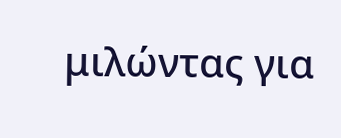μιλώντας για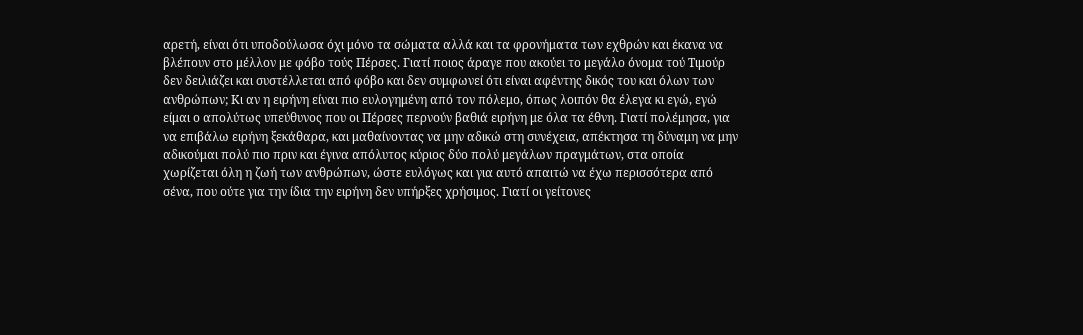αρετή, είναι ότι υποδούλωσα όχι μόνο τα σώματα αλλά και τα φρονήματα των εχθρών και έκανα να βλέπουν στο μέλλον με φόβο τούς Πέρσες. Γιατί ποιος άραγε που ακούει το μεγάλο όνομα τού Τιμούρ δεν δειλιάζει και συστέλλεται από φόβο και δεν συμφωνεί ότι είναι αφέντης δικός του και όλων των ανθρώπων; Κι αν η ειρήνη είναι πιο ευλογημένη από τον πόλεμο, όπως λοιπόν θα έλεγα κι εγώ, εγώ είμαι ο απολύτως υπεύθυνος που οι Πέρσες περνούν βαθιά ειρήνη με όλα τα έθνη. Γιατί πολέμησα, για να επιβάλω ειρήνη ξεκάθαρα, και μαθαίνοντας να μην αδικώ στη συνέχεια, απέκτησα τη δύναμη να μην αδικούμαι πολύ πιο πριν και έγινα απόλυτος κύριος δύο πολύ μεγάλων πραγμάτων, στα οποία χωρίζεται όλη η ζωή των ανθρώπων, ώστε ευλόγως και για αυτό απαιτώ να έχω περισσότερα από σένα, που ούτε για την ίδια την ειρήνη δεν υπήρξες χρήσιμος. Γιατί οι γείτονες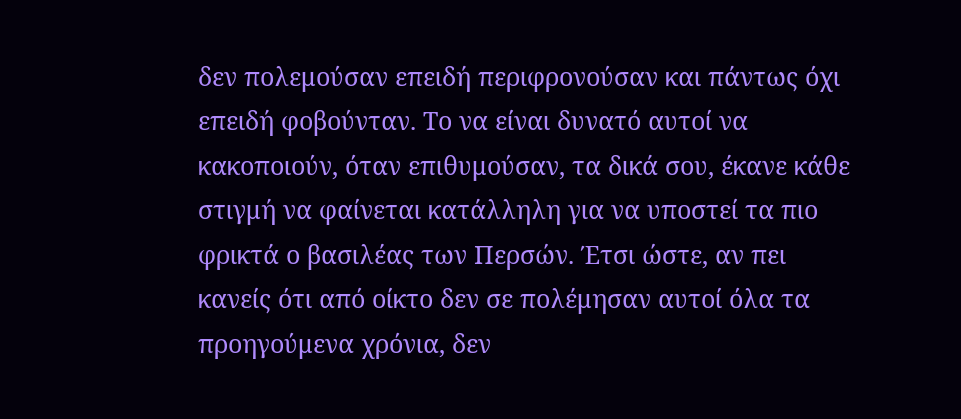δεν πολεμούσαν επειδή περιφρονούσαν και πάντως όχι επειδή φοβούνταν. Το να είναι δυνατό αυτοί να κακοποιούν, όταν επιθυμούσαν, τα δικά σου, έκανε κάθε στιγμή να φαίνεται κατάλληλη για να υποστεί τα πιο φρικτά ο βασιλέας των Περσών. Έτσι ώστε, αν πει κανείς ότι από οίκτο δεν σε πολέμησαν αυτοί όλα τα προηγούμενα χρόνια, δεν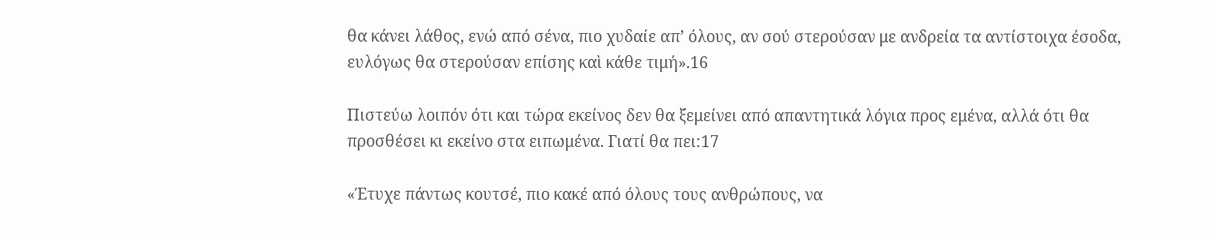θα κάνει λάθος, ενώ από σένα, πιο χυδαίε απ’ όλους, αν σού στερούσαν με ανδρεία τα αντίστοιχα έσοδα, ευλόγως θα στερούσαν επίσης καὶ κάθε τιμή».16

Πιστεύω λοιπόν ότι και τώρα εκείνος δεν θα ξεμείνει από απαντητικά λόγια προς εμένα, αλλά ότι θα προσθέσει κι εκείνο στα ειπωμένα. Γιατί θα πει:17

«Έτυχε πάντως κουτσέ, πιο κακέ από όλους τους ανθρώπους, να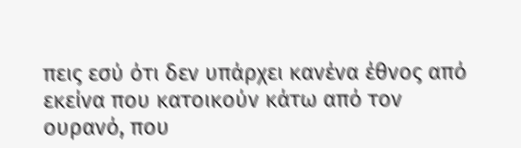πεις εσύ ότι δεν υπάρχει κανένα έθνος από εκείνα που κατοικούν κάτω από τον ουρανό, που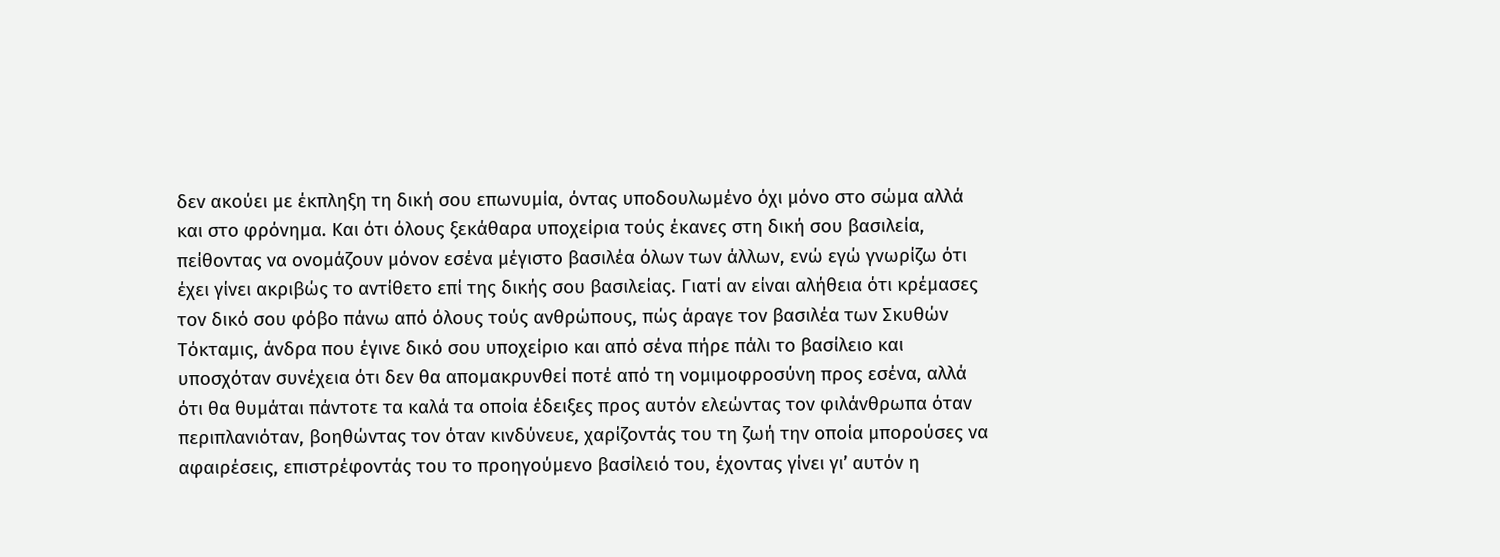δεν ακούει με έκπληξη τη δική σου επωνυμία, όντας υποδουλωμένο όχι μόνο στο σώμα αλλά και στο φρόνημα. Και ότι όλους ξεκάθαρα υποχείρια τούς έκανες στη δική σου βασιλεία, πείθοντας να ονομάζουν μόνον εσένα μέγιστο βασιλέα όλων των άλλων, ενώ εγώ γνωρίζω ότι έχει γίνει ακριβώς το αντίθετο επί της δικής σου βασιλείας. Γιατί αν είναι αλήθεια ότι κρέμασες τον δικό σου φόβο πάνω από όλους τούς ανθρώπους, πώς άραγε τον βασιλέα των Σκυθών Τόκταμις, άνδρα που έγινε δικό σου υποχείριο και από σένα πήρε πάλι το βασίλειο και υποσχόταν συνέχεια ότι δεν θα απομακρυνθεί ποτέ από τη νομιμοφροσύνη προς εσένα, αλλά ότι θα θυμάται πάντοτε τα καλά τα οποία έδειξες προς αυτόν ελεώντας τον φιλάνθρωπα όταν περιπλανιόταν, βοηθώντας τον όταν κινδύνευε, χαρίζοντάς του τη ζωή την οποία μπορούσες να αφαιρέσεις, επιστρέφοντάς του το προηγούμενο βασίλειό του, έχοντας γίνει γι’ αυτόν η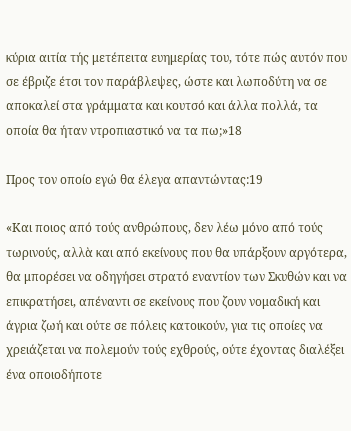κύρια αιτία τής μετέπειτα ευημερίας του, τότε πώς αυτόν που σε έβριζε έτσι τον παράβλεψες, ώστε και λωποδύτη να σε αποκαλεί στα γράμματα και κουτσό και άλλα πολλά, τα οποία θα ήταν ντροπιαστικό να τα πω;»18

Προς τον οποίο εγώ θα έλεγα απαντώντας:19

«Και ποιος από τούς ανθρώπους, δεν λέω μόνο από τούς τωρινούς, αλλὰ και από εκείνους που θα υπάρξουν αργότερα, θα μπορέσει να οδηγήσει στρατό εναντίον των Σκυθών και να επικρατήσει, απέναντι σε εκείνους που ζουν νομαδική και άγρια ζωή και ούτε σε πόλεις κατοικούν, για τις οποίες να χρειάζεται να πολεμούν τούς εχθρούς, ούτε έχοντας διαλέξει ένα οποιοδήποτε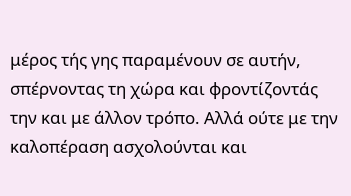μέρος τής γης παραμένουν σε αυτήν, σπέρνοντας τη χώρα και φροντίζοντάς την και με άλλον τρόπο. Αλλά ούτε με την καλοπέραση ασχολούνται και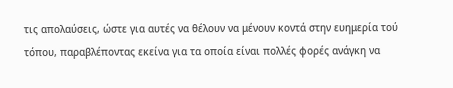τις απολαύσεις, ώστε για αυτές να θέλουν να μένουν κοντά στην ευημερία τού τόπου, παραβλέποντας εκείνα για τα οποία είναι πολλές φορές ανάγκη να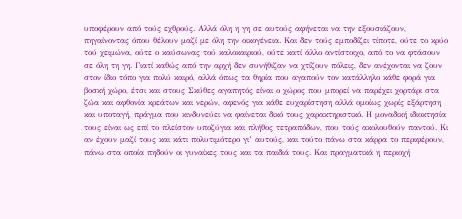υποφέρουν από τούς εχθρούς. Αλλά όλη η γη σε αυτούς αφήνεται να την εξουσιάζουν, πηγαίνοντας όπου θέλουν μαζί με όλη την οικογένεια. Και δεν τούς εμποδίζει τίποτε, ούτε το κρύο τού χειμώνα, ούτε ο καύσωνας τού καλοκαιριού, ούτε κατί άλλο αντίστοιχο, από το να φτάσουν σε όλη τη γη. Γιατί καθώς από την αρχή δεν συνήθιζαν να χτίζουν πόλεις, δεν ανέχονται να ζουν στον ίδιο τόπο για πολύ καιρό, αλλά όπως τα θηρία που αγαπούν τον κατάλληλο κάθε φορά για βοσκή χώρο, έτσι και στους Σκύθες αγαπητός είναι ο χώρος που μπορεί να παρέχει χορτάρι στα ζώα και αφθονία κρεάτων και νερών, αφενός για κάθε ευχαρίστηση αλλά ομοίως χωρίς εξάρτηση και υποταγή, πράγμα που κινδυνεύει να φαίνεται δικό τους χαρακτηριστικό. Η μοναδική ιδιοκτησία τους είναι ως επί το πλείστον υποζύγια και πλήθος τετραπόδων, που τούς ακολουθούν παντού. Κι αν έχουν μαζί τους και κάτι πολυτιμότερο γι’ αυτούς, και τούτο πάνω στα κάρρα το περιφέρουν, πάνω στα οποία πηδούν οι γυναίκες τους και τα παιδιά τους. Και πραγματικά η περιοχή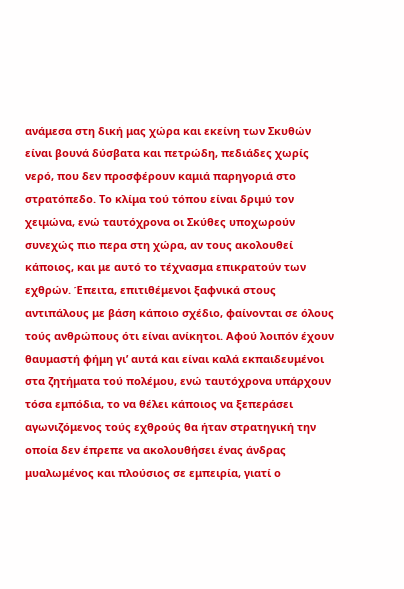ανάμεσα στη δική μας χώρα και εκείνη των Σκυθών είναι βουνά δύσβατα και πετρώδη, πεδιάδες χωρίς νερό, που δεν προσφέρουν καμιά παρηγοριά στο στρατόπεδο. Το κλίμα τού τόπου είναι δριμύ τον χειμώνα, ενώ ταυτόχρονα οι Σκύθες υποχωρούν συνεχώς πιο περα στη χώρα, αν τους ακολουθεί κάποιος, και με αυτό το τέχνασμα επικρατούν των εχθρών. Έπειτα, επιτιθέμενοι ξαφνικά στους αντιπάλους με βάση κάποιο σχέδιο, φαίνονται σε όλους τούς ανθρώπους ότι είναι ανίκητοι. Αφού λοιπόν έχουν θαυμαστή φήμη γι’ αυτά και είναι καλά εκπαιδευμένοι στα ζητήματα τού πολέμου, ενώ ταυτόχρονα υπάρχουν τόσα εμπόδια, το να θέλει κάποιος να ξεπεράσει αγωνιζόμενος τούς εχθρούς θα ήταν στρατηγική την οποία δεν έπρεπε να ακολουθήσει ένας άνδρας μυαλωμένος και πλούσιος σε εμπειρία, γιατί ο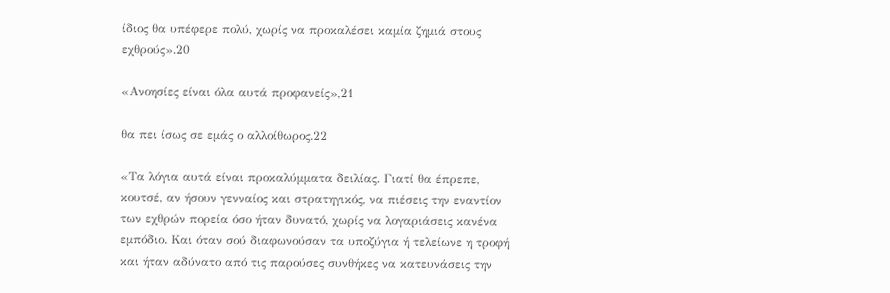ίδιος θα υπέφερε πολύ, χωρίς να προκαλέσει καμία ζημιά στους εχθρούς».20

«Ανοησίες είναι όλα αυτά προφανείς»,21

θα πει ίσως σε εμάς ο αλλοίθωρος.22

«Τα λόγια αυτά είναι προκαλύμματα δειλίας. Γιατί θα έπρεπε, κουτσέ, αν ήσουν γενναίος και στρατηγικός, να πιέσεις την εναντίον των εχθρών πορεία όσο ήταν δυνατό, χωρίς να λογαριάσεις κανένα εμπόδιο. Και όταν σού διαφωνούσαν τα υποζύγια ή τελείωνε η τροφή και ήταν αδύνατο από τις παρούσες συνθήκες να κατευνάσεις την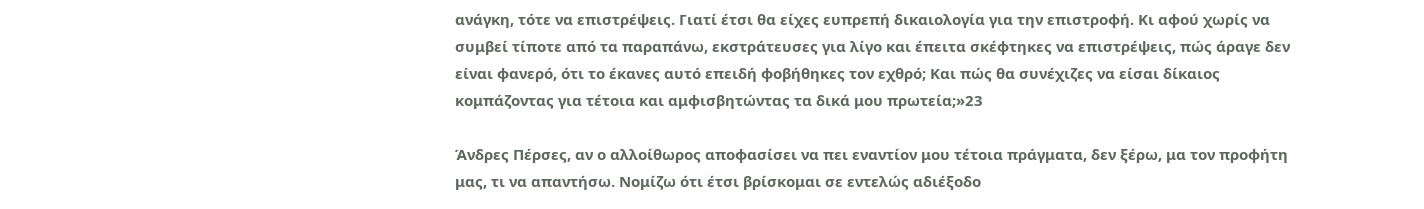ανάγκη, τότε να επιστρέψεις. Γιατί έτσι θα είχες ευπρεπή δικαιολογία για την επιστροφή. Κι αφού χωρίς να συμβεί τίποτε από τα παραπάνω, εκστράτευσες για λίγο και έπειτα σκέφτηκες να επιστρέψεις, πώς άραγε δεν είναι φανερό, ότι το έκανες αυτό επειδή φοβήθηκες τον εχθρό; Και πώς θα συνέχιζες να είσαι δίκαιος κομπάζοντας για τέτοια και αμφισβητώντας τα δικά μου πρωτεία;»23

Άνδρες Πέρσες, αν ο αλλοίθωρος αποφασίσει να πει εναντίον μου τέτοια πράγματα, δεν ξέρω, μα τον προφήτη μας, τι να απαντήσω. Νομίζω ότι έτσι βρίσκομαι σε εντελώς αδιέξοδο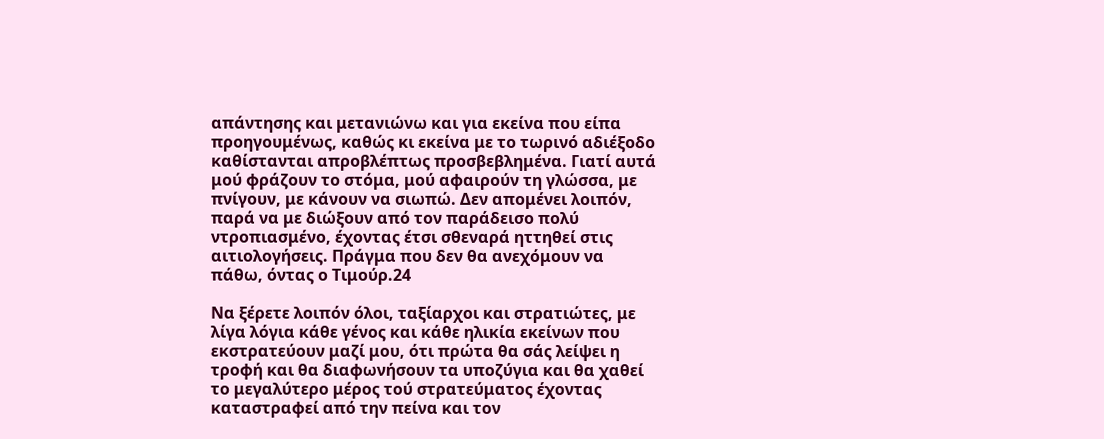απάντησης και μετανιώνω και για εκείνα που είπα προηγουμένως, καθώς κι εκείνα με το τωρινό αδιέξοδο καθίστανται απροβλέπτως προσβεβλημένα. Γιατί αυτά μού φράζουν το στόμα, μού αφαιρούν τη γλώσσα, με πνίγουν, με κάνουν να σιωπώ. Δεν απομένει λοιπόν, παρά να με διώξουν από τον παράδεισο πολύ ντροπιασμένο, έχοντας έτσι σθεναρά ηττηθεί στις αιτιολογήσεις. Πράγμα που δεν θα ανεχόμουν να πάθω, όντας ο Τιμούρ.24

Να ξέρετε λοιπόν όλοι, ταξίαρχοι και στρατιώτες, με λίγα λόγια κάθε γένος και κάθε ηλικία εκείνων που εκστρατεύουν μαζί μου, ότι πρώτα θα σάς λείψει η τροφή και θα διαφωνήσουν τα υποζύγια και θα χαθεί το μεγαλύτερο μέρος τού στρατεύματος έχοντας καταστραφεί από την πείνα και τον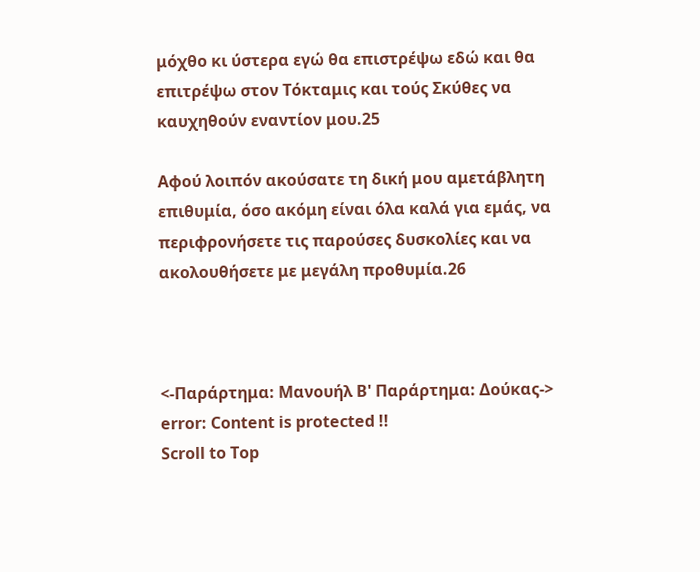μόχθο κι ύστερα εγώ θα επιστρέψω εδώ και θα επιτρέψω στον Τόκταμις και τούς Σκύθες να καυχηθούν εναντίον μου.25

Αφού λοιπόν ακούσατε τη δική μου αμετάβλητη επιθυμία, όσο ακόμη είναι όλα καλά για εμάς, να περιφρονήσετε τις παρούσες δυσκολίες και να ακολουθήσετε με μεγάλη προθυμία.26



<-Παράρτημα: Μανουήλ Β' Παράρτημα: Δούκας->
error: Content is protected !!
Scroll to Top